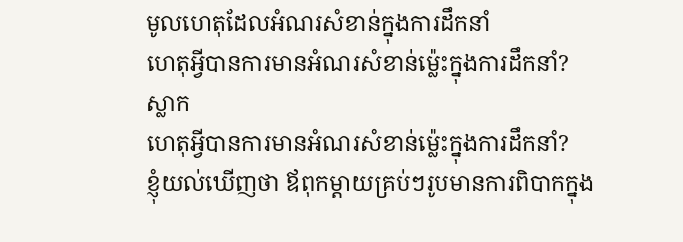មូលហេតុដែលអំណរសំខាន់ក្នុងការដឹកនាំ
ហេតុអ្វីបានការមានអំណរសំខាន់ម៉្លេះក្នុងការដឹកនាំ?
ស្លាក
ហេតុអ្វីបានការមានអំណរសំខាន់ម៉្លេះក្នុងការដឹកនាំ?
ខ្ញុំយល់ឃើញថា ឪពុកម្តាយគ្រប់ៗរូបមានការពិបាកក្នុង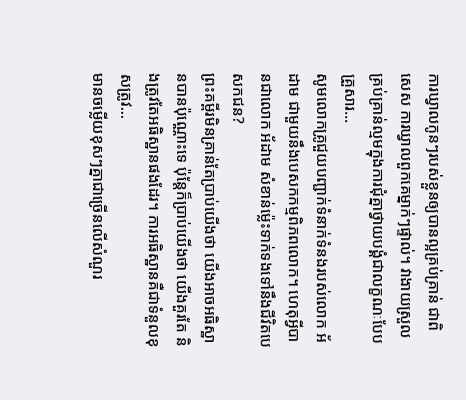ការឃ្វាលកូនៗរបស់ខ្លួនឲ្យបានល្អគ្រប់គ្រាន់ ជាពិសេស ការឃ្វាលពួកគេម្នាក់ៗផ្ទាល់។ វាងាយស្រួលគ្រប់គ្រាន់ល្មមក្នុងការជុំគ្នាថ្វាយបង្គំជាលក្ខណៈបែបគ្រួសារ...
សូមលោកគ្រូជួយបញ្ជាក់ទំនាក់ទំនងរបស់លោក អ័ដាម ជាមួយនឹងបេសកកម្មពិភពលោក។ ហេតុអ្វីបានជាលោក អ័ដាម សំខាន់ម៉្លេះទាក់ទងទៅនឹងជីវិតបេសកជន?
ព្រះគម្ពីរមិនគ្រាន់តែប្រាប់យើងថា យើងអាចអធិស្ឋានបានប៉ុណ្ណោះទេ ប៉ុន្តែក៏ប្រាប់យើងថា យើងគួរតែ និងត្រូវតែអធិស្ឋានផងដែរ។ ការអធិស្ឋានគឺជាទំនួលខុសត្រូវ...
មានចម្លើយខុសៗគ្នាជាច្រើនលើសំណួរ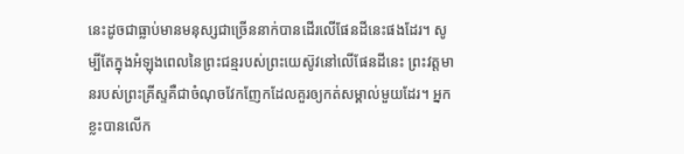នេះដូចជាធ្លាប់មានមនុស្សជាច្រើននាក់បានដើរលើផែនដីនេះផងដែរ។ សូម្បីតែក្នុងអំឡុងពេលនៃព្រះជន្មរបស់ព្រះយេស៊ូវនៅលើផែនដីនេះ ព្រះវត្តមានរបស់ព្រះគ្រីស្ទគឺជាចំណុចវែកញែកដែលគួរឲ្យកត់សម្គាល់មួយដែរ។ អ្នកខ្លះបានលើក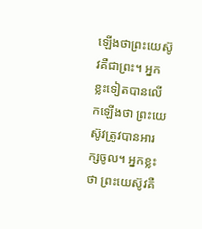ឡើងថាព្រះយេស៊ូវគឺជាព្រះ។ អ្នកខ្លះទៀតបានលើកឡើងថា ព្រះយេស៊ូវត្រូវបានអារក្សចូល។ អ្នកខ្លះថា ព្រះយេស៊ូវគឺ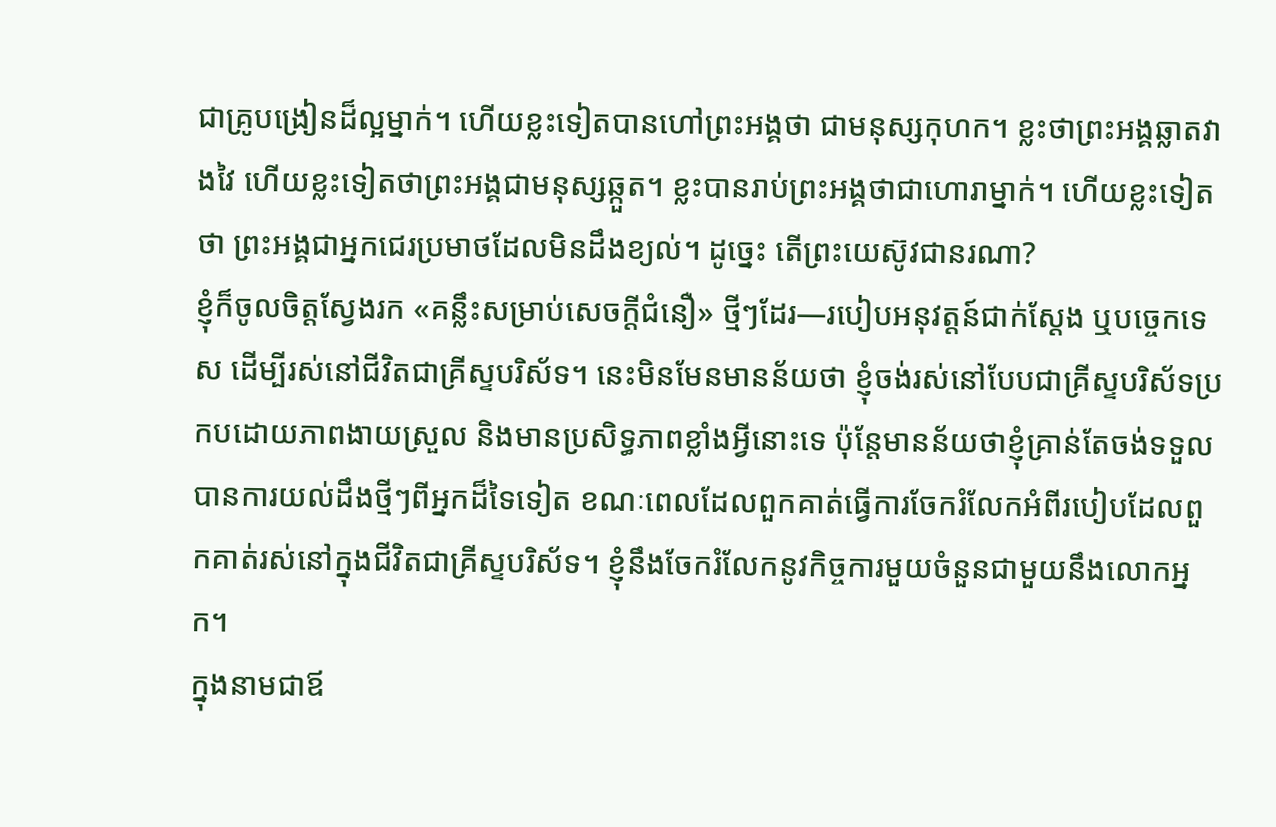ជាគ្រូបង្រៀនដ៏ល្អម្នាក់។ ហើយខ្លះទៀតបានហៅព្រះអង្គថា ជាមនុស្សកុហក។ ខ្លះថាព្រះអង្គឆ្លាតវាងវៃ ហើយខ្លះទៀតថាព្រះអង្គជាមនុស្សឆ្កួត។ ខ្លះបានរាប់ព្រះអង្គថាជាហោរាម្នាក់។ ហើយខ្លះទៀតថា ព្រះអង្គជាអ្នកជេរប្រមាថដែលមិនដឹងខ្យល់។ ដូច្នេះ តើព្រះយេស៊ូវជានរណា?
ខ្ញុំក៏ចូលចិត្តស្វែងរក «គន្លឹះសម្រាប់សេចក្ដីជំនឿ» ថ្មីៗដែរ—របៀបអនុវត្តន៍ជាក់ស្ដែង ឬបច្ចេកទេស ដើម្បីរស់នៅជីវិតជាគ្រីស្ទបរិស័ទ។ នេះមិនមែនមានន័យថា ខ្ញុំចង់រស់នៅបែបជាគ្រីស្ទបរិស័ទប្រកបដោយភាពងាយស្រួល និងមានប្រសិទ្ធភាពខ្លាំងអ្វីនោះទេ ប៉ុន្តែមានន័យថាខ្ញុំគ្រាន់តែចង់ទទួលបានការយល់ដឹងថ្មីៗពីអ្នកដ៏ទៃទៀត ខណៈពេលដែលពួកគាត់ធ្វើការចែករំលែកអំពីរបៀបដែលពួកគាត់រស់នៅក្នុងជីវិតជាគ្រីស្ទបរិស័ទ។ ខ្ញុំនឹងចែករំលែកនូវកិច្ចការមួយចំនួនជាមួយនឹងលោកអ្នក។
ក្នុងនាមជាឪ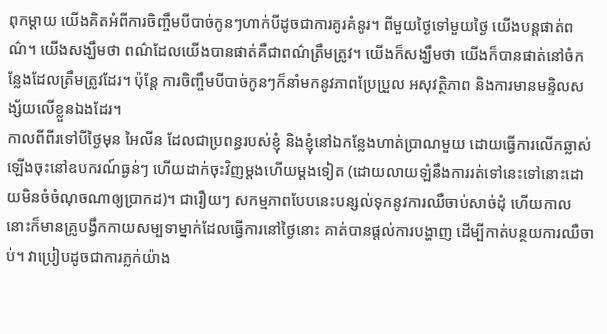ពុកម្ដាយ យើងគិតអំពីការចិញ្ចឹមបីបាច់កូនៗហាក់បីដូចជាការគូរគំនូរ។ ពីមួយថ្ងៃទៅមួយថ្ងៃ យើងបន្តផាត់ពណ៌។ យើងសង្ឃឹមថា ពណ៌ដែលយើងបានផាត់គឺជាពណ៌ត្រឹមត្រូវ។ យើងក៏សង្ឃឹមថា យើងក៏បានផាត់នៅចំកន្លែងដែលត្រឹមត្រូវដែរ។ ប៉ុន្តែ ការចិញ្ចឹមបីបាច់កូនៗក៏នាំមកនូវភាពប្រែប្រួល អសុវត្ថិភាព និងការមានមន្ទិលសង្ស័យលើខ្លួនឯងដែរ។
កាលពីពីរទៅបីថ្ងៃមុន អៃលីន ដែលជាប្រពន្ធរបស់ខ្ញុំ និងខ្ញុំនៅឯកន្លែងហាត់ប្រាណមួយ ដោយធ្វើការលើកឆ្លាស់ឡើងចុះនៅឧបករណ៍ធ្ងន់ៗ ហើយដាក់ចុះវិញម្តងហើយម្តងទៀត (ដោយលាយឡំនឹងការរត់ទៅនេះទៅនោះដោយមិនចំចំណុចណាឲ្យប្រាកដ)។ ជារឿយៗ សកម្មភាពបែបនេះបន្សល់ទុកនូវការឈឺចាប់សាច់ដុំ ហើយកាលនោះក៏មានគ្រូបង្វឹកកាយសម្បទាម្នាក់ដែលធ្វើការនៅថ្ងៃនោះ គាត់បានផ្តល់ការបង្ហាញ ដើម្បីកាត់បន្ថយការឈឺចាប់។ វាប្រៀបដូចជាការភ្លក់យ៉ាង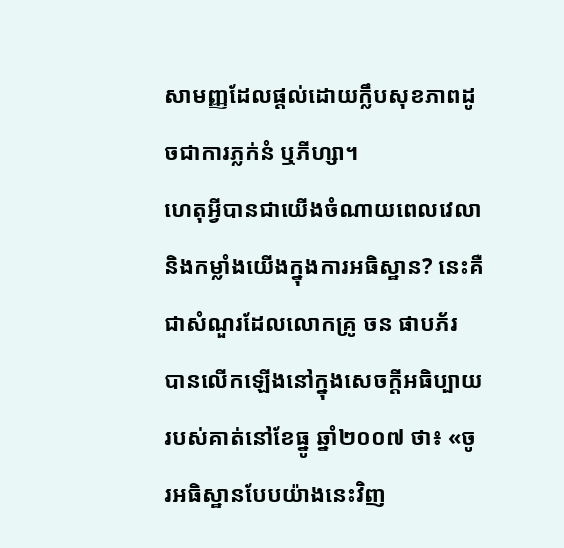សាមញ្ញដែលផ្តល់ដោយក្លឹបសុខភាពដូចជាការភ្លក់នំ ឬភីហ្សា។
ហេតុអ្វីបានជាយើងចំណាយពេលវេលា និងកម្លាំងយើងក្នុងការអធិស្ឋាន? នេះគឺជាសំណួរដែលលោកគ្រូ ចន ផាបភ័រ បានលើកឡើងនៅក្នុងសេចក្ដីអធិប្បាយរបស់គាត់នៅខែធ្នូ ឆ្នាំ២០០៧ ថា៖ «ចូរអធិស្ឋានបែបយ៉ាងនេះវិញ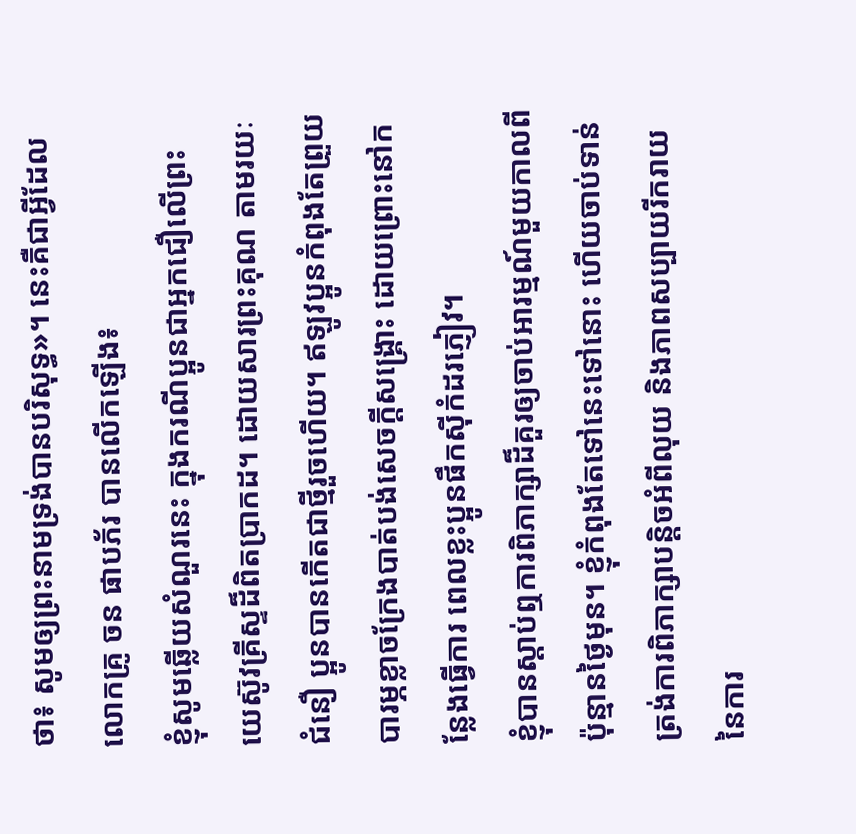ថា៖ សូមឲ្យព្រះនាមទ្រង់បានបរិសុទ្ធ»។ នេះគឺជាអ្វីដែលលោកគ្រូ ចន ផាបភ័រ បានលើកឡើង៖
ខ្ញុំសូមឆ្លើយសំណួរនេះ ក្នុងករណីប្អូនជាអ្នកជឿលើព្រះយេស៊ូវគ្រីស្ទដ៏ពិតប្រាកដ។ ដោយសារព្រះគុណ តាមរយៈជំនឿ ប្អូនបានកើតជាថ្មីរួចហើយ។ ឥឡូវប្អូនកំពុងតែព្រួយបារម្ភខ្លាចក្រែងបាត់បង់សេចក្តីសង្គ្រោះ ដោយព្រោះនៅកន្លែងធ្វើការ ពេលខ្លះប្អូនផឹកស៊ីកំដរភ្ញៀវ។
ខ្ញុំបានស្តាប់ឮការពិភាក្សាដ៏គួរឲ្យចាប់អារម្មណ៍មួយកាលពីប៉ុន្មានថ្ងៃមុន។ ខ្ញុំកំពុងតែទៅនេះទៅនោះ ហើយចាប់ទាន់ត្រង់ការពិភាក្សាបន្តិចអំពីលុយ និងភាពសប្បាយរីករាយនៃការ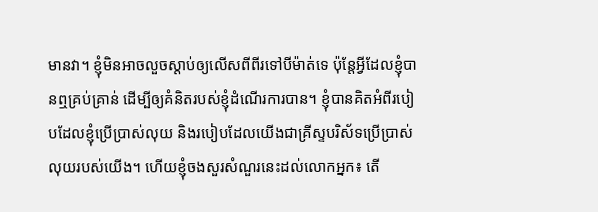មានវា។ ខ្ញុំមិនអាចលួចស្តាប់ឲ្យលើសពីពីរទៅបីម៉ាត់ទេ ប៉ុន្តែអ្វីដែលខ្ញុំបានឮគ្រប់គ្រាន់ ដើម្បីឲ្យគំនិតរបស់ខ្ញុំដំណើរការបាន។ ខ្ញុំបានគិតអំពីរបៀបដែលខ្ញុំប្រើប្រាស់លុយ និងរបៀបដែលយើងជាគ្រីស្ទបរិស័ទប្រើប្រាស់លុយរបស់យើង។ ហើយខ្ញុំចងសួរសំណួរនេះដល់លោកអ្នក៖ តើ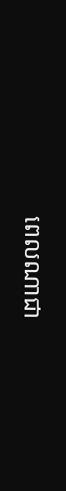ពេលណាជា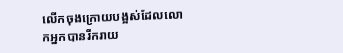លើកចុងក្រោយបង្អស់ដែលលោកអ្នកបានរីករាយ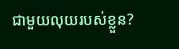ជាមួយលុយរបស់ខ្លួន?